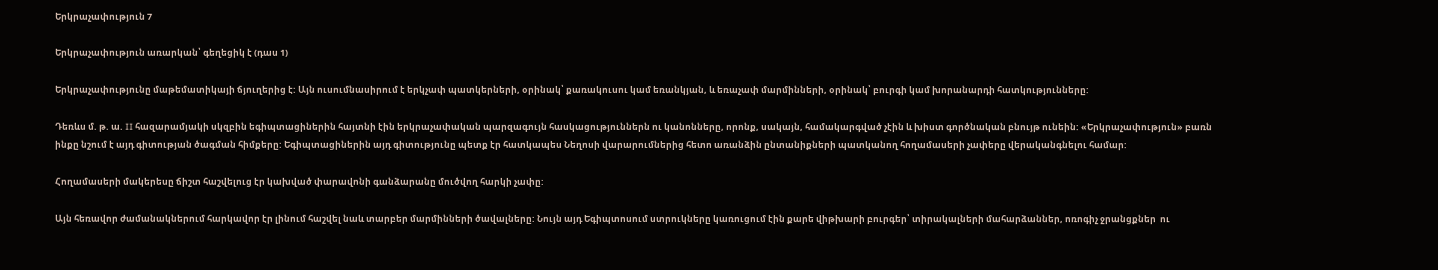Երկրաչափություն 7

Երկրաչափություն առարկան՝ գեղեցիկ է (դաս 1)

Երկրաչափությունը մաթեմատիկայի ճյուղերից է: Այն ուսումնասիրում է երկչափ պատկերների, օրինակ՝ քառակուսու կամ եռանկյան, և եռաչափ մարմինների, օրինակ՝ բուրգի կամ խորանարդի հատկությունները:

Դեռևս մ. թ. ա. II հազարամյակի սկզբին եգիպտացիներին հայտնի էին երկրաչափական պարզագույն հասկացություններն ու կանոնները, որոնք, սակայն, համակարգված չէին և խիստ գործնական բնույթ ունեին: «Երկրաչափություն» բառն ինքը նշում է այդ գիտության ծագման հիմքերը: Եգիպտացիներին այդ գիտությունը պետք էր հատկապես Նեղոսի վարարումներից հետո առանձին ընտանիքների պատկանող հողամասերի չափերը վերականգնելու համար:

Հողամասերի մակերեսը ճիշտ հաշվելուց էր կախված փարավոնի գանձարանը մուծվող հարկի չափը:

Այն հեռավոր ժամանակներում հարկավոր էր լինում հաշվել նաև տարբեր մարմինների ծավալները: Նույն այդ Եգիպտոսում ստրուկները կառուցում էին քարե վիթխարի բուրգեր՝ տիրակալների մահարձաններ, ոռոգիչ ջրանցքներ  ու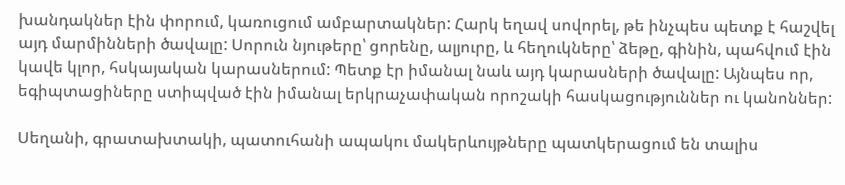խանդակներ էին փորում, կառուցում ամբարտակներ: Հարկ եղավ սովորել, թե ինչպես պետք է հաշվել այդ մարմինների ծավալը: Սորուն նյութերը՝ ցորենը, ալյուրը, և հեղուկները՝ ձեթը, գինին, պահվում էին կավե կլոր, հսկայական կարասներում: Պետք էր իմանալ նաև այդ կարասների ծավալը: Այնպես որ, եգիպտացիները ստիպված էին իմանալ երկրաչափական որոշակի հասկացություններ ու կանոններ:

Սեղանի, գրատախտակի, պատուհանի ապակու մակերևույթները պատկերացում են տալիս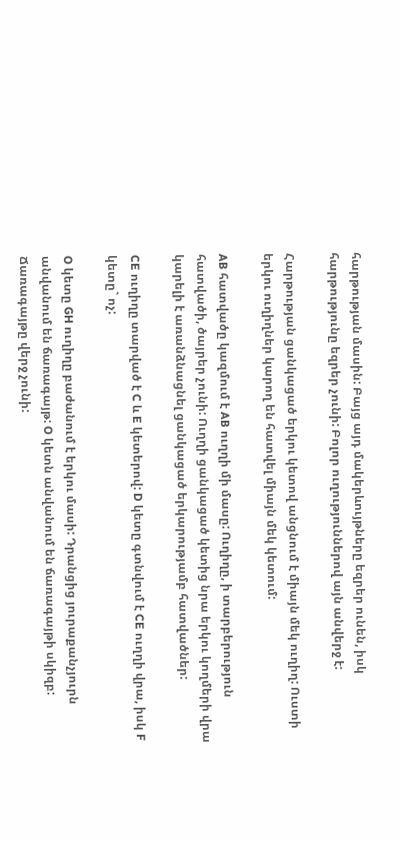հարթության մասին: Բայց այդ մակերևույթները եզրեր ունեն, իսկ հարթությունը եզրեր չունի: Բոլոր ուղություններով այն անվերջ է:

Հարթության ցանկացած երկու կետով անցնում է միայն մեկ ուղիղ: Ուստի երկու ուղիղներ կարող են հատվել միայն մեկ կետում:

AB հատվածը կազմում է AB ուղղի մի մասը: Ուղիղը, ի տարբերություն հատվածի, ծայրեր չունի: Ուղղի ցանկացած կետից նրա երկու կողմերի վրա կարելի է առանձնացնել ցանկացած երկարությամբ հատվածներ:

CE ուղիղը տարված է C և E կետերով: D կետը գտնվում է CE ուղղի վրա, իսկ F կետը` ոչ:

O կետը GH ուղիղը բաժանում է երկու մասի: Դրանցից յուրաքանչյուրն անվանում են ճառագայթ: O կետն անվանում են ճառագայթի սկիզբ: Ճառագայթը վերջ չունի: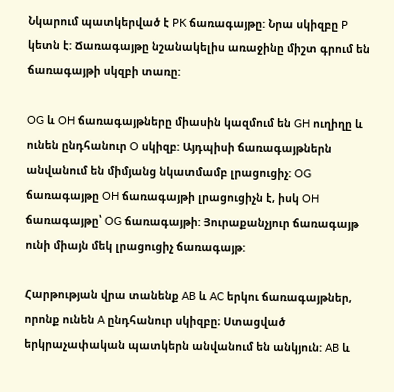Նկարում պատկերված է PK ճառագայթը: Նրա սկիզբը P կետն է: Ճառագայթը նշանակելիս առաջինը միշտ գրում են ճառագայթի սկզբի տառը:

OG և OH ճառագայթները միասին կազմում են GH ուղիղը և ունեն ընդհանուր O սկիզբ: Այդպիսի ճառագայթներն անվանում են միմյանց նկատմամբ լրացուցիչ: OG ճառագայթը OH ճառագայթի լրացուցիչն է, իսկ OH ճառագայթը՝ OG ճառագայթի: Յուրաքանչյուր ճառագայթ ունի միայն մեկ լրացուցիչ ճառագայթ:

Հարթության վրա տանենք AB և AC երկու ճառագայթներ, որոնք ունեն A ընդհանուր սկիզբը։ Ստացված երկրաչափական պատկերն անվանում են անկյուն: AB և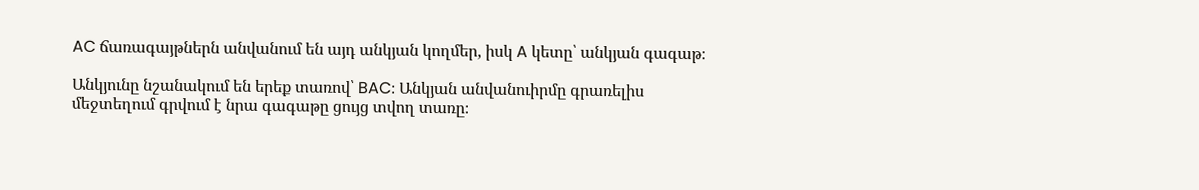AC ճառագայթներն անվանում են այդ անկյան կողմեր, իսկ A կետը՝ անկյան գագաթ։

Անկյունը նշանակում են երեք տառով՝ BAC։ Անկյան անվանուիրմը գրառելիս մեջտեղում գրվում է նրա գագաթը ցույց տվող տառը։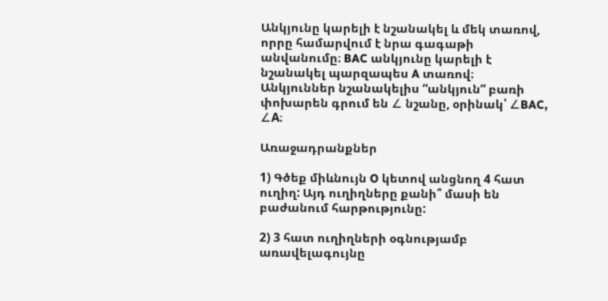Անկյունը կարելի է նշանակել և մեկ տառով, որրը համարվում է նրա գագաթի անվանումը։ BAC անկյունը կարելի է նշանակել պարզապես A տառով։ Անկյուններ նշանակելիս “անկյուն” բառի փոխարեն գրում են ∠ նշանը, օրինակ՝ ∠BAC, ∠A։

Առաջադրանքներ

1) Գծեք միևնույն O կետով անցնող 4 հատ ուղիղ: Այդ ուղիղները քանի՞ մասի են բաժանում հարթությունը:

2) 3 հատ ուղիղների օգնությամբ առավելագույնը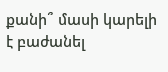քանի՞ մասի կարելի է բաժանել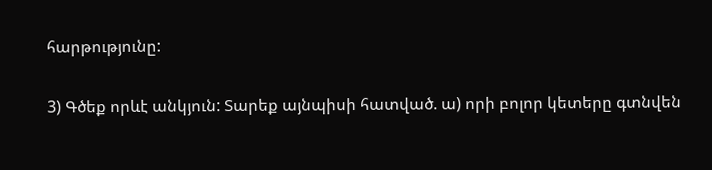հարթությունը:

3) Գծեք որևէ անկյուն: Տարեք այնպիսի հատված. ա) որի բոլոր կետերը գտնվեն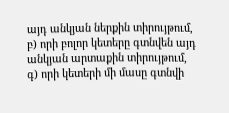այդ անկյան ներքին տիրույթում, բ) որի բոլոր կետերը գտնվեն այդ անկյան արտաքին տիրույթում, գ) որի կետերի մի մասը գտնվի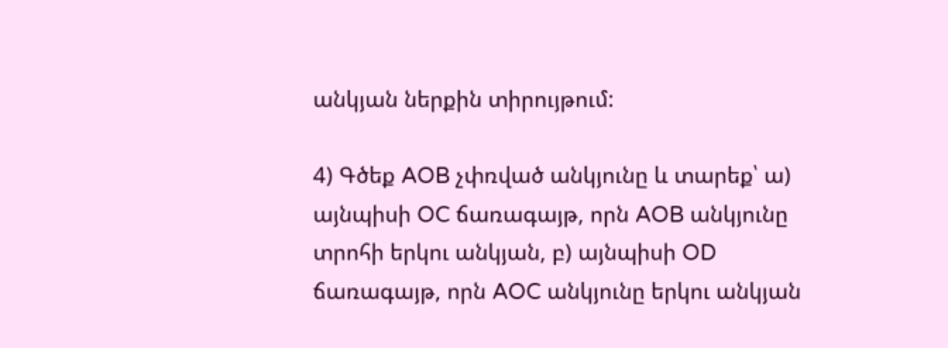անկյան ներքին տիրույթում:

4) Գծեք AOB չփռված անկյունը և տարեք՝ ա) այնպիսի OC ճառագայթ, որն AOB անկյունը տրոհի երկու անկյան, բ) այնպիսի OD ճառագայթ, որն AOC անկյունը երկու անկյան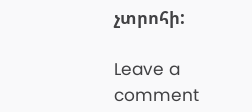չտրոհի:

Leave a comment